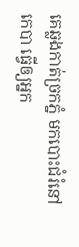គេឆ្លងកាត់ច្រកភ្នំ មកបោះជំរំនៅកេបា ធ្វើឲ្យអ្នក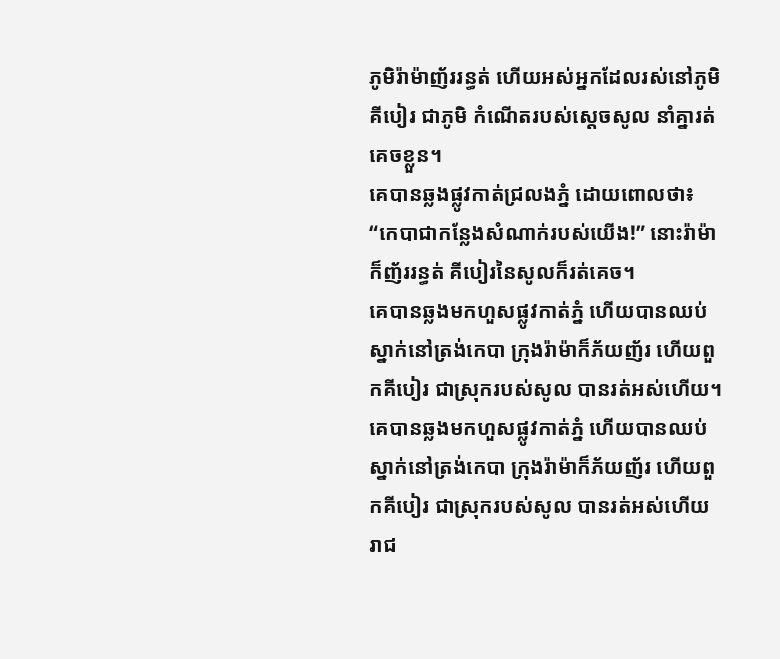ភូមិរ៉ាម៉ាញ័ររន្ធត់ ហើយអស់អ្នកដែលរស់នៅភូមិគីបៀរ ជាភូមិ កំណើតរបស់ស្ដេចសូល នាំគ្នារត់គេចខ្លួន។
គេបានឆ្លងផ្លូវកាត់ជ្រលងភ្នំ ដោយពោលថា៖ “កេបាជាកន្លែងសំណាក់របស់យើង!” នោះរ៉ាម៉ាក៏ញ័ររន្ធត់ គីបៀរនៃសូលក៏រត់គេច។
គេបានឆ្លងមកហួសផ្លូវកាត់ភ្នំ ហើយបានឈប់ស្នាក់នៅត្រង់កេបា ក្រុងរ៉ាម៉ាក៏ភ័យញ័រ ហើយពួកគីបៀរ ជាស្រុករបស់សូល បានរត់អស់ហើយ។
គេបានឆ្លងមកហួសផ្លូវកាត់ភ្នំ ហើយបានឈប់ស្នាក់នៅត្រង់កេបា ក្រុងរ៉ាម៉ាក៏ភ័យញ័រ ហើយពួកគីបៀរ ជាស្រុករបស់សូល បានរត់អស់ហើយ
រាជ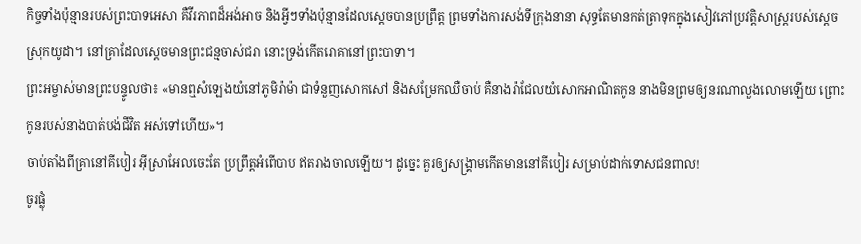កិច្ចទាំងប៉ុន្មានរបស់ព្រះបាទអេសា គឺវីរភាពដ៏អង់អាច និងអ្វីៗទាំងប៉ុន្មានដែលស្ដេចបានប្រព្រឹត្ត ព្រមទាំងការសង់ទីក្រុងនានា សុទ្ធតែមានកត់ត្រាទុកក្នុងសៀវភៅប្រវត្តិសាស្ត្ររបស់ស្ដេចស្រុកយូដា។ នៅគ្រាដែលស្ដេចមានព្រះជន្មចាស់ជរា នោះទ្រង់កើតរោគានៅព្រះបាទា។
ព្រះអម្ចាស់មានព្រះបន្ទូលថា៖ «មានឮសំឡេងយំនៅភូមិរ៉ាម៉ា ជាទំនួញសោកសៅ និងសម្រែកឈឺចាប់ គឺនាងរ៉ាជែលយំសោកអាណិតកូន នាងមិនព្រមឲ្យនរណាលួងលោមឡើយ ព្រោះកូនរបស់នាងបាត់បង់ជីវិត អស់ទៅហើយ»។
ចាប់តាំងពីគ្រានៅគីបៀរ អ៊ីស្រាអែលចេះតែ ប្រព្រឹត្តអំពើបាប ឥតរាងចាលឡើយ។ ដូច្នេះ គួរឲ្យសង្គ្រាមកើតមាននៅគីបៀរ សម្រាប់ដាក់ទោសជនពាល!
ចូរផ្លុំ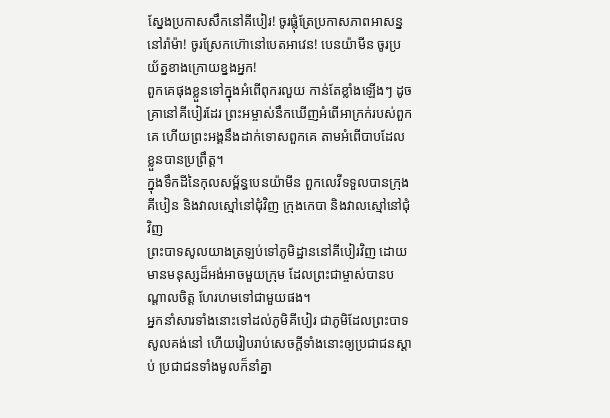ស្នែងប្រកាសសឹកនៅគីបៀរ! ចូរផ្លុំត្រែប្រកាសភាពអាសន្ននៅរ៉ាម៉ា! ចូរស្រែកហ៊ោនៅបេតអាវេន! បេនយ៉ាមីន ចូរប្រយ័ត្នខាងក្រោយខ្នងអ្នក!
ពួកគេផុងខ្លួនទៅក្នុងអំពើពុករលួយ កាន់តែខ្លាំងឡើងៗ ដូចគ្រានៅគីបៀរដែរ ព្រះអម្ចាស់នឹកឃើញអំពើអាក្រក់របស់ពួកគេ ហើយព្រះអង្គនឹងដាក់ទោសពួកគេ តាមអំពើបាបដែលខ្លួនបានប្រព្រឹត្ត។
ក្នុងទឹកដីនៃកុលសម្ព័ន្ធបេនយ៉ាមីន ពួកលេវីទទួលបានក្រុងគីបៀន និងវាលស្មៅនៅជុំវិញ ក្រុងកេបា និងវាលស្មៅនៅជុំវិញ
ព្រះបាទសូលយាងត្រឡប់ទៅភូមិដ្ឋាននៅគីបៀរវិញ ដោយមានមនុស្សដ៏អង់អាចមួយក្រុម ដែលព្រះជាម្ចាស់បានបណ្ដាលចិត្ត ហែរហមទៅជាមួយផង។
អ្នកនាំសារទាំងនោះទៅដល់ភូមិគីបៀរ ជាភូមិដែលព្រះបាទសូលគង់នៅ ហើយរៀបរាប់សេចក្ដីទាំងនោះឲ្យប្រជាជនស្ដាប់ ប្រជាជនទាំងមូលក៏នាំគ្នា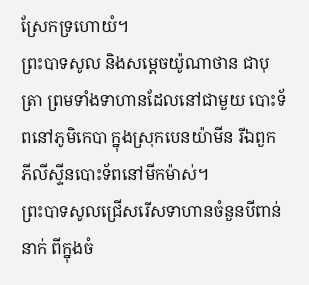ស្រែកទ្រហោយំ។
ព្រះបាទសូល និងសម្ដេចយ៉ូណាថាន ជាបុត្រា ព្រមទាំងទាហានដែលនៅជាមួយ បោះទ័ពនៅភូមិកេបា ក្នុងស្រុកបេនយ៉ាមីន រីឯពួកភីលីស្ទីនបោះទ័ពនៅមីកម៉ាស់។
ព្រះបាទសូលជ្រើសរើសទាហានចំនួនបីពាន់នាក់ ពីក្នុងចំ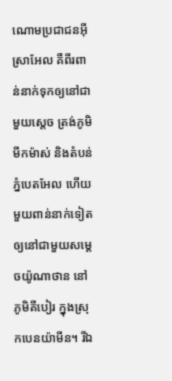ណោមប្រជាជនអ៊ីស្រាអែល គឺពីរពាន់នាក់ទុកឲ្យនៅជាមួយស្ដេច ត្រង់ភូមិមីកម៉ាស់ និងតំបន់ភ្នំបេតអែល ហើយមួយពាន់នាក់ទៀតឲ្យនៅជាមួយសម្ដេចយ៉ូណាថាន នៅភូមិគីបៀរ ក្នុងស្រុកបេនយ៉ាមីន។ រីឯ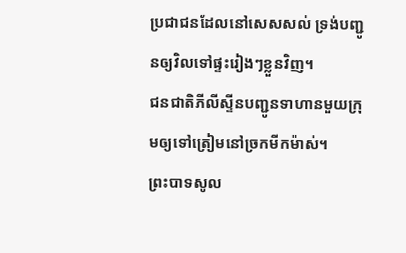ប្រជាជនដែលនៅសេសសល់ ទ្រង់បញ្ជូនឲ្យវិលទៅផ្ទះរៀងៗខ្លួនវិញ។
ជនជាតិភីលីស្ទីនបញ្ជូនទាហានមួយក្រុមឲ្យទៅត្រៀមនៅច្រកមីកម៉ាស់។
ព្រះបាទសូល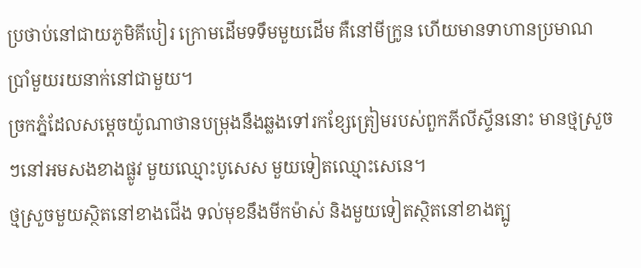ប្រថាប់នៅជាយភូមិគីបៀរ ក្រោមដើមទទឹមមួយដើម គឺនៅមីក្រូន ហើយមានទាហានប្រមាណប្រាំមួយរយនាក់នៅជាមួយ។
ច្រកភ្នំដែលសម្ដេចយ៉ូណាថានបម្រុងនឹងឆ្លងទៅរកខ្សែត្រៀមរបស់ពួកភីលីស្ទីននោះ មានថ្មស្រួចៗនៅអមសងខាងផ្លូវ មួយឈ្មោះបូសេស មួយទៀតឈ្មោះសេនេ។
ថ្មស្រួចមួយស្ថិតនៅខាងជើង ទល់មុខនឹងមីកម៉ាស់ និងមួយទៀតស្ថិតនៅខាងត្បូ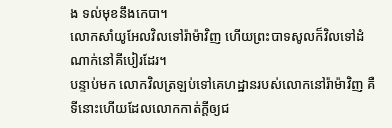ង ទល់មុខនឹងកេបា។
លោកសាំយូអែលវិលទៅរ៉ាម៉ាវិញ ហើយព្រះបាទសូលក៏វិលទៅដំណាក់នៅគីបៀរដែរ។
បន្ទាប់មក លោកវិលត្រឡប់ទៅគេហដ្ឋានរបស់លោកនៅរ៉ាម៉ាវិញ គឺទីនោះហើយដែលលោកកាត់ក្ដីឲ្យជ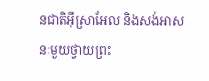នជាតិអ៊ីស្រាអែល និងសង់អាសនៈមួយថ្វាយព្រះ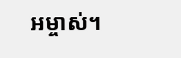អម្ចាស់។